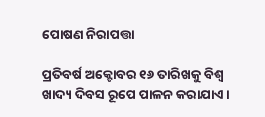ପୋଷଣ ନିରାପତ୍ତା

ପ୍ରତିବର୍ଷ ଅକ୍ଟୋବର ୧୬ ତାରିଖକୁ ବିଶ୍ୱ ଖାଦ୍ୟ ଦିବସ ରୂପେ ପାଳନ କରାଯାଏ।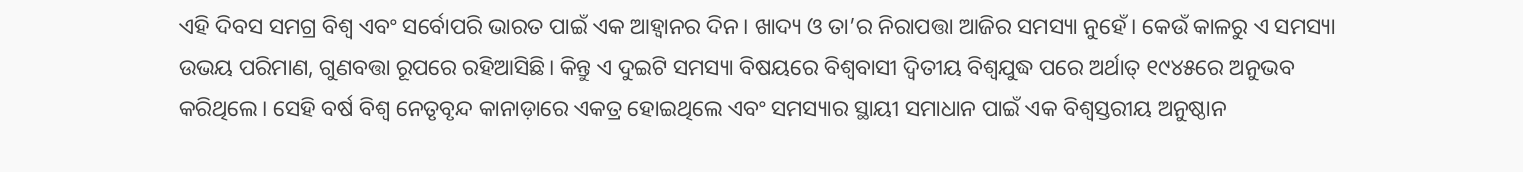ଏହି ଦିବସ ସମଗ୍ର ବିଶ୍ୱ ଏବଂ ସର୍ବୋପରି ଭାରତ ପାଇଁ ଏକ ଆହ୍ବାନର ଦିନ। ଖାଦ୍ୟ ଓ ତା’ର ନିରାପତ୍ତା ଆଜିର ସମସ୍ୟା ନୁହେଁ। କେଉଁ କାଳରୁ ଏ ସମସ୍ୟା ଉଭୟ ପରିମାଣ, ଗୁଣବତ୍ତା ରୂପରେ ରହିଆସିଛି। କିନ୍ତୁ ଏ ଦୁଇଟି ସମସ୍ୟା ବିଷୟରେ ବିଶ୍ୱବାସୀ ଦ୍ୱିତୀୟ ବିଶ୍ୱଯୁଦ୍ଧ ପରେ ଅର୍ଥାତ୍‌ ୧୯୪୫ରେ ଅନୁଭବ କରିଥିଲେ। ସେହି ବର୍ଷ ବିଶ୍ୱ ନେତୃବୃନ୍ଦ କାନାଡ଼ାରେ ଏକତ୍ର ହୋଇଥିଲେ ଏବଂ ସମସ୍ୟାର ସ୍ଥାୟୀ ସମାଧାନ ପାଇଁ ଏକ ବିଶ୍ୱସ୍ତରୀୟ ଅନୁଷ୍ଠାନ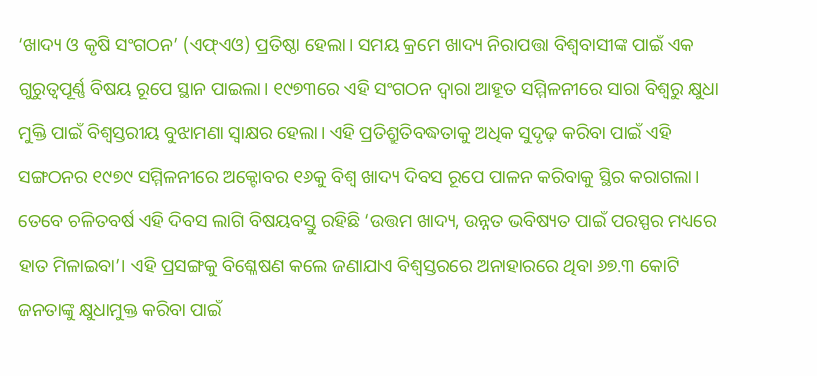‘ଖାଦ୍ୟ ଓ କୃଷି ସଂଗଠନ’ (ଏଫ୍‌ଏଓ) ପ୍ରତିଷ୍ଠା ହେଲା। ସମୟ କ୍ରମେ ଖାଦ୍ୟ ନିରାପତ୍ତା ବିଶ୍ୱବାସୀଙ୍କ ପାଇଁ ଏକ ଗୁରୁତ୍ୱପୂର୍ଣ୍ଣ ବିଷୟ ରୂପେ ସ୍ଥାନ ପାଇଲା। ୧୯୭୩ରେ ଏହି ସଂଗଠନ ଦ୍ୱାରା ଆହୂତ ସମ୍ମିଳନୀରେ ସାରା ବିଶ୍ୱରୁ କ୍ଷୁଧା ମୁକ୍ତି ପାଇଁ ବିଶ୍ୱସ୍ତରୀୟ ବୁଝାମଣା ସ୍ବାକ୍ଷର ହେଲା। ଏହି ପ୍ରତିଶ୍ରୁତିବଦ୍ଧତାକୁ ଅଧିକ ସୁଦୃଢ଼ କରିବା ପାଇଁ ଏହି ସଙ୍ଗଠନର ୧୯୭୯ ସମ୍ମିଳନୀରେ ଅକ୍ଟୋବର ୧୬କୁ ବିଶ୍ୱ ଖାଦ୍ୟ ଦିବସ ରୂପେ ପାଳନ କରିବାକୁ ସ୍ଥିର କରାଗଲା। ତେବେ ଚଳିତବର୍ଷ ଏହି ଦିବସ ଲାଗି ବିଷୟବସ୍ତୁ ରହିଛି ‘ଉତ୍ତମ ଖାଦ୍ୟ, ଉନ୍ନତ ଭବିଷ୍ୟତ ପାଇଁ ପରସ୍ପର ମଧ୍ୟରେ ହାତ ମିଳାଇବା’। ଏହି ପ୍ରସଙ୍ଗକୁ ବିଶ୍ଳେଷଣ କଲେ ଜଣାଯାଏ ବିଶ୍ୱସ୍ତରରେ ଅନାହାରରେ ଥିବା ୬୭.୩ କୋଟି ଜନତାଙ୍କୁ କ୍ଷୁଧାମୁକ୍ତ କରିବା ପାଇଁ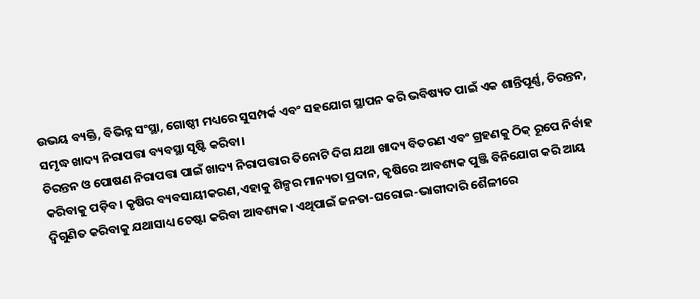ଉଭୟ ବ୍ୟକ୍ତି, ବିଭିନ୍ନ ସଂସ୍ଥା, ଗୋଷ୍ଠୀ ମଧ୍ୟରେ ସୁସମ୍ପର୍କ ଏବଂ ସହଯୋଗ ସ୍ଥାପନ କରି ଭବିଷ୍ୟତ ପାଇଁ ଏକ ଶାନ୍ତିପୂର୍ଣ୍ଣ, ଚିରନ୍ତନ, ସମୃଦ୍ଧ ଖାଦ୍ୟ ନିରାପତ୍ତା ବ୍ୟବସ୍ଥା ସୃଷ୍ଟି କରିବା।
ଚିରନ୍ତନ ଓ ପୋଷଣ ନିରାପତ୍ତା ପାଇଁ ଖାଦ୍ୟ ନିରାପତ୍ତାର ତିନୋଟି ଦିଗ ଯଥା ଖାଦ୍ୟ ବିତରଣ ଏବଂ ଗ୍ରହଣକୁ ଠିକ୍‌ ରୂପେ ନିର୍ବାହ କରିବାକୁ ପଡ଼ିବ। କୃଷିର ବ୍ୟବସାୟୀକରଣ,ଏହାକୁ ଶିଳ୍ପର ମାନ୍ୟତା ପ୍ରଦାନ, କୃଷିରେ ଆବଶ୍ୟକ ପୁଞ୍ଜି ବିନିଯୋଗ କରି ଆୟ ଦ୍ୱିଗୁଣିତ କରିବାକୁ ଯଥାସାଧ୍ୟ ଚେଷ୍ଟା କରିବା ଆବଶ୍ୟକ। ଏଥିପାଇଁ ଜନତା-ଘରୋଇ-ଭାଗୀଦାରି ଶୈଳୀରେ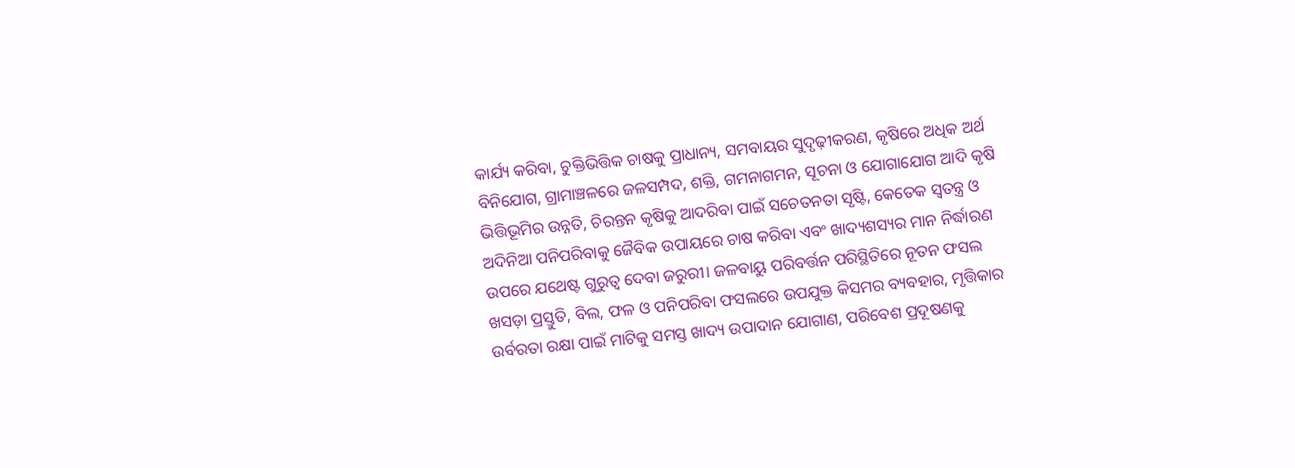କାର୍ଯ୍ୟ କରିବା, ଚୁକ୍ତିଭିତ୍ତିକ ଚାଷକୁ ପ୍ରାଧାନ୍ୟ, ସମବାୟର ସୁଦୃଢ଼ୀକରଣ, କୃଷିରେ ଅଧିକ ଅର୍ଥ ବିନିଯୋଗ, ଗ୍ରାମାଞ୍ଚଳରେ ଜଳସମ୍ପଦ, ଶକ୍ତି, ଗମନାଗମନ, ସୂଚନା ଓ ଯୋଗାଯୋଗ ଆଦି କୃଷି ଭିତ୍ତିଭୂମିର ଉନ୍ନତି, ଚିରନ୍ତନ କୃଷିକୁ ଆଦରିବା ପାଇଁ ସଚେତନତା ସୃଷ୍ଟି, କେତେକ ସ୍ବତନ୍ତ୍ର ଓ ଅଦିନିଆ ପନିପରିବାକୁ ଜୈବିକ ଉପାୟରେ ଚାଷ କରିବା ଏବଂ ଖାଦ୍ୟଶସ୍ୟର ମାନ ନିର୍ଦ୍ଧାରଣ ଉପରେ ଯଥେଷ୍ଟ ଗୁରୁତ୍ୱ ଦେବା ଜରୁରୀ। ଜଳବାୟୁ ପରିବର୍ତ୍ତନ ପରିସ୍ଥିତିରେ ନୂତନ ଫସଲ ଖସଡ଼ା ପ୍ରସ୍ତୁତି, ବିଲ, ଫଳ ଓ ପନିପରିବା ଫସଲରେ ଉପଯୁକ୍ତ କିସମର ବ୍ୟବହାର, ମୃତ୍ତିକାର ଉର୍ବରତା ରକ୍ଷା ପାଇଁ ମାଟିକୁ ସମସ୍ତ ଖାଦ୍ୟ ଉପାଦାନ ଯୋଗାଣ, ପରିବେଶ ପ୍ରଦୂଷଣକୁ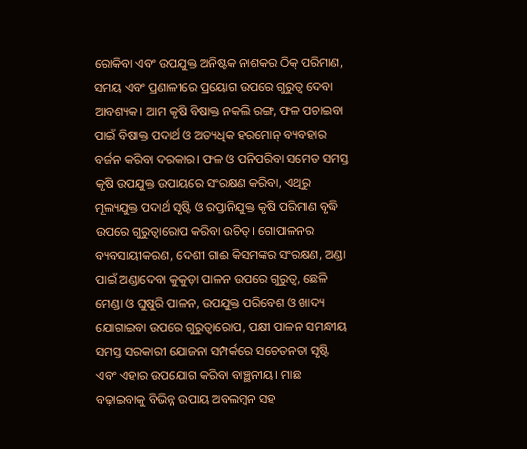ରୋକିବା ଏବଂ ଉପଯୁକ୍ତ ଅନିଷ୍ଟକ ନାଶକର ଠିକ୍‌ ପରିମାଣ, ସମୟ ଏବଂ ପ୍ରଣାଳୀରେ ପ୍ରୟୋଗ ଉପରେ ଗୁରୁତ୍ୱ ଦେବା ଆବଶ୍ୟକ। ଆମ କୃଷି ବିଷାକ୍ତ ନକଲି ରଙ୍ଗ, ଫଳ ପଚାଇବା ପାଇଁ ବିଷାକ୍ତ ପଦାର୍ଥ ଓ ଅତ୍ୟଧିକ ହରମୋନ୍‌ ବ୍ୟବହାର ବର୍ଜନ କରିବା ଦରକାର। ଫଳ ଓ ପନିପରିବା ସମେତ ସମସ୍ତ କୃଷି ଉପଯୁକ୍ତ ଉପାୟରେ ସଂରକ୍ଷଣ କରିବା, ଏଥିରୁ ମୂଲ୍ୟଯୁକ୍ତ ପଦାର୍ଥ ସୃଷ୍ଟି ଓ ରପ୍ତାନିଯୁକ୍ତ କୃଷି ପରିମାଣ ବୃଦ୍ଧି ଉପରେ ଗୁରୁତ୍ୱାରୋପ କରିବା ଉଚିତ୍‌। ଗୋପାଳନର ବ୍ୟବସାୟୀକରଣ, ଦେଶୀ ଗାଈ କିସମଙ୍କର ସଂରକ୍ଷଣ, ଅଣ୍ଡା ପାଇଁ ଅଣ୍ଡାଦେବା କୁକୁଡ଼ା ପାଳନ ଉପରେ ଗୁରୁତ୍ୱ, ଛେଳି ମେଣ୍ଡା ଓ ଘୁଷୁରି ପାଳନ, ଉପଯୁକ୍ତ ପରିବେଶ ଓ ଖାଦ୍ୟ ଯୋଗାଇବା ଉପରେ ଗୁରୁତ୍ୱାରୋପ, ପକ୍ଷୀ ପାଳନ ସମନ୍ଧୀୟ ସମସ୍ତ ସରକାରୀ ଯୋଜନା ସମ୍ପର୍କରେ ସଚେତନତା ସୃଷ୍ଟି ଏବଂ ଏହାର ଉପଯୋଗ କରିବା ବାଞ୍ଛନୀୟ। ମାଛ ବଢ଼ାଇବାକୁ ବିଭିନ୍ନ ଉପାୟ ଅବଲମ୍ବନ ସହ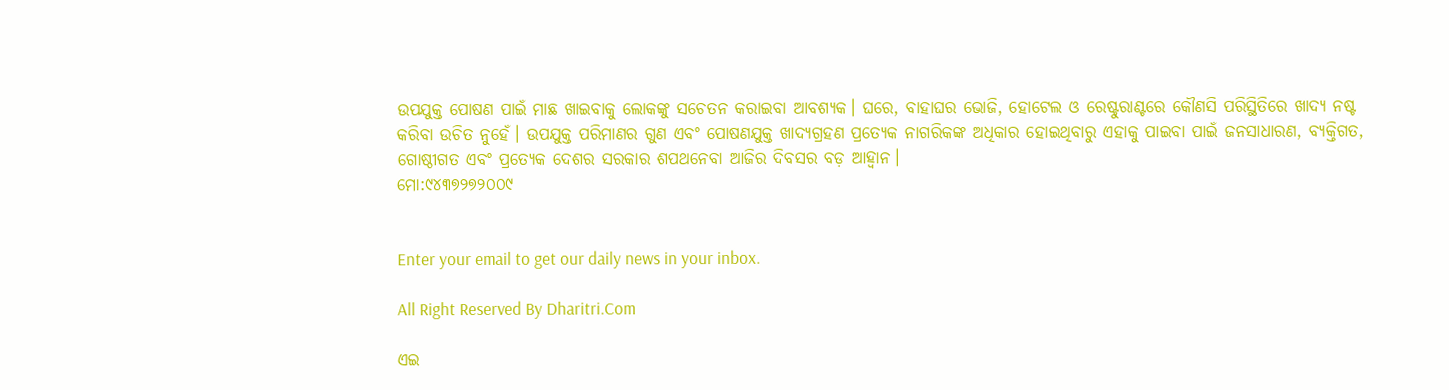ଉପଯୁକ୍ତ ପୋଷଣ ପାଇଁ ମାଛ ଖାଇବାକୁ ଲୋକଙ୍କୁ ସଚେତନ କରାଇବା ଆବଶ୍ୟକ। ଘରେ, ବାହାଘର ଭୋଜି, ହୋଟେଲ ଓ ରେଷ୍ଟୁରାଣ୍ଟରେ କୌଣସି ପରିସ୍ଥିତିରେ ଖାଦ୍ୟ ନଷ୍ଟ କରିବା ଉଚିତ ନୁହେଁ। ଉପଯୁକ୍ତ ପରିମାଣର ଗୁଣ ଏବଂ ପୋଷଣଯୁକ୍ତ ଖାଦ୍ୟଗ୍ରହଣ ପ୍ରତ୍ୟେକ ନାଗରିକଙ୍କ ଅଧିକାର ହୋଇଥିବାରୁ ଏହାକୁ ପାଇବା ପାଇଁ ଜନସାଧାରଣ, ବ୍ୟକ୍ତିଗତ, ଗୋଷ୍ଠୀଗତ ଏବଂ ପ୍ରତ୍ୟେକ ଦେଶର ସରକାର ଶପଥନେବା ଆଜିର ଦିବସର ବଡ଼ ଆହ୍ବାନ।
ମୋ:୯୪୩୭୨୭୨୦୦୯


Enter your email to get our daily news in your inbox.

All Right Reserved By Dharitri.Com

ଏଇ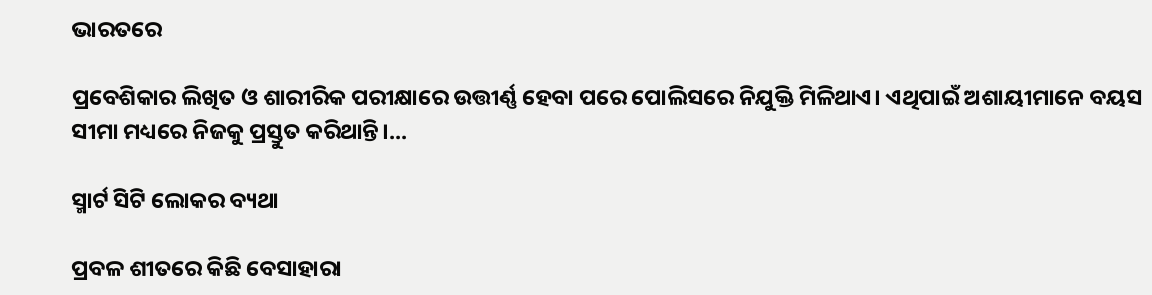ଭାରତରେ

ପ୍ରବେଶିକାର ଲିଖିତ ଓ ଶାରୀରିକ ପରୀକ୍ଷାରେ ଉତ୍ତୀର୍ଣ୍ଣ ହେବା ପରେ ପୋଲିସରେ ନିଯୁକ୍ତି ମିଳିଥାଏ। ଏଥିପାଇଁ ଅଶାୟୀମାନେ ବୟସ ସୀମା ମଧ୍ୟରେ ନିଜକୁ ପ୍ରସ୍ତୁତ କରିଥାନ୍ତି।...

ସ୍ମାର୍ଟ ସିଟି ଲୋକର ବ୍ୟଥା

ପ୍ରବଳ ଶୀତରେ କିଛି ବେସାହାରା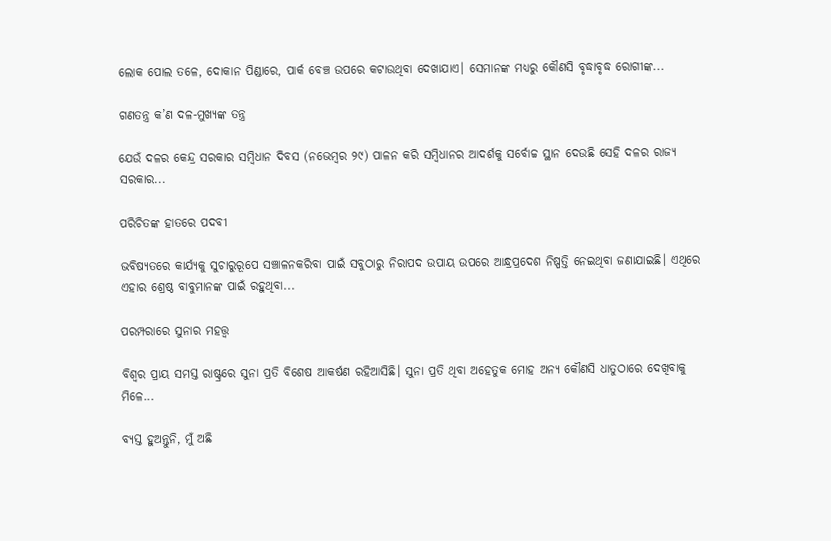ଲୋକ ପୋଲ ତଳେ, ଦୋକାନ ପିଣ୍ଡାରେ, ପାର୍କ ବେଞ୍ଚ ଉପରେ କଟାଉଥିବା ଦେଖାଯାଏ। ସେମାନଙ୍କ ମଧ୍ୟରୁ କୌଣସି ବୃଦ୍ଧାବୃଦ୍ଧ ରୋଗୀଙ୍କ...

ଗଣତନ୍ତ୍ର କ’ଣ ଦଳ-ମୁଖ୍ୟଙ୍କ ତନ୍ତ୍ର

ଯେଉଁ ଦଳର କେନ୍ଦ୍ର ସରକାର ସମ୍ବିଧାନ ଦିବସ (ନଭେମ୍ବର ୨୯) ପାଳନ କରି ସମ୍ବିଧାନର ଆଦର୍ଶକୁ ସର୍ବୋଚ୍ଚ ସ୍ଥାନ ଦେଉଛି ସେହି ଦଳର ରାଜ୍ୟ ସରକାର...

ପରିଚିତଙ୍କ ହାତରେ ପଦବୀ

ଭବିଷ୍ୟତରେ କାର୍ଯ୍ୟକୁ ସୁଚାରୁରୂପେ ସଞ୍ଚାଳନକରିବା ପାଇଁ ସବୁଠାରୁ ନିରାପଦ ଉପାୟ ଉପରେ ଆନ୍ଧ୍ରପ୍ରଦେଶ ନିଷ୍ପତ୍ତି ନେଇଥିବା ଜଣାଯାଇଛି। ଏଥିରେ ଏହାର ଶ୍ରେଷ୍ଠ ବାବୁମାନଙ୍କ ପାଇଁ ରହୁଥିବା...

ପରମ୍ପରାରେ ସୁନାର ମହତ୍ତ୍ୱ

ବିଶ୍ବର ପ୍ରାୟ ସମସ୍ତ ରାଷ୍ଟ୍ରରେ ସୁନା ପ୍ରତି ବିଶେଷ ଆକର୍ଷଣ ରହିଆସିଛି। ସୁନା ପ୍ରତି ଥିବା ଅହେତୁକ ମୋହ ଅନ୍ୟ କୌଣସି ଧାତୁଠାରେ ଦେଖିବାକୁ ମିଳେ...

ବ୍ୟସ୍ତ ହୁଅନ୍ତୁନି, ମୁଁ ଅଛି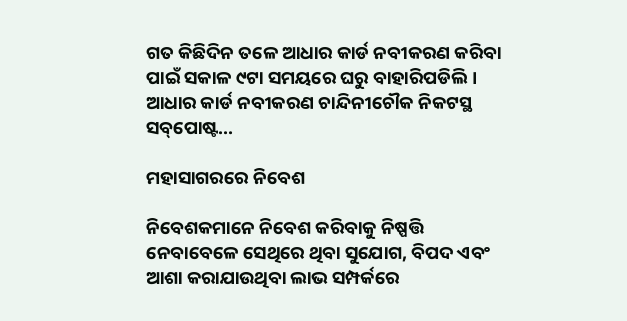ଗତ କିଛିଦିନ ତଳେ ଆଧାର କାର୍ଡ ନବୀକରଣ କରିବା ପାଇଁ ସକାଳ ୯ଟା ସମୟରେ ଘରୁ ବାହାରିପଡିଲି। ଆଧାର କାର୍ଡ ନବୀକରଣ ଚାନ୍ଦିନୀଚୌକ ନିକଟସ୍ଥ ସବ୍‌ପୋଷ୍ଟ...

ମହାସାଗରରେ ନିବେଶ

ନିବେଶକମାନେ ନିବେଶ କରିବାକୁ ନିଷ୍ପତ୍ତି ନେବାବେଳେ ସେଥିରେ ଥିବା ସୁଯୋଗ, ବିପଦ ଏବଂ ଆଶା କରାଯାଉଥିବା ଲାଭ ସମ୍ପର୍କରେ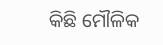କିଛି ମୌଳିକ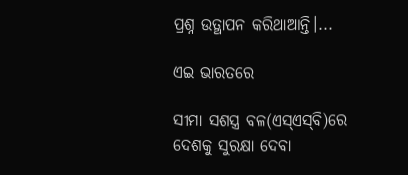ପ୍ରଶ୍ନ ଉତ୍ଥାପନ କରିଥାଆନ୍ତି।...

ଏଇ ଭାରତରେ

ସୀମା ସଶସ୍ତ୍ର ବଳ(ଏସ୍‌ଏସ୍‌ବି)ରେ ଦେଶକୁ ସୁରକ୍ଷା ଦେବା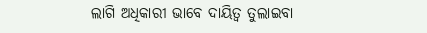ଲାଗି ଅଧିକାରୀ ଭାବେ ଦାୟିତ୍ୱ ତୁଲାଇବା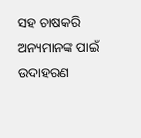ସହ ଚାଷକରି ଅନ୍ୟମାନଙ୍କ ପାଇଁ ଉଦାହରଣ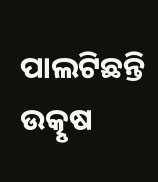ପାଲଟିଛନ୍ତି ଉତ୍କୃଷ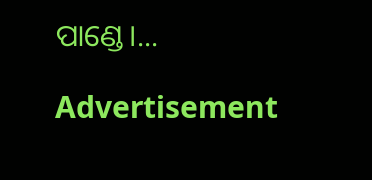ପାଣ୍ଡେ।...

Advertisement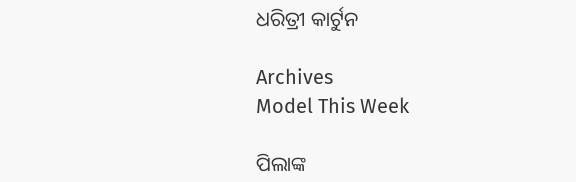ଧରିତ୍ରୀ କାର୍ଟୁନ

Archives
Model This Week

ପିଲାଙ୍କ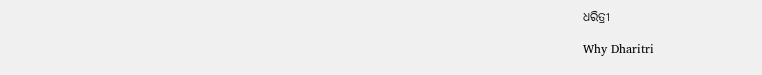ଧରିତ୍ରୀ

Why Dharitri